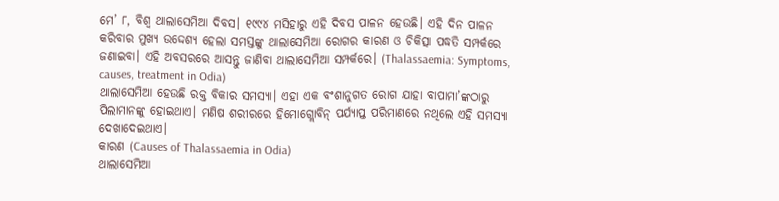ମେ’ ୮, ବିଶ୍ୱ ଥାଲାସେମିଆ ଦିବସ। ୧୯୯୪ ମସିହାରୁ ଏହି ଦିବସ ପାଳନ ହେଉଛି। ଏହି ଦିନ ପାଳନ କରିବାର ମୁଖ୍ୟ ଉଦ୍ଦେଶ୍ୟ ହେଲା ସମସ୍ତଙ୍କୁ ଥାଲାସେମିଆ ରୋଗର କାରଣ ଓ ଚିକିତ୍ସା ପଦ୍ଧତି ସମ୍ପର୍କରେ ଜଣାଇବା। ଏହି ଅବସରରେ ଆସନ୍ତୁ ଜାଣିବା ଥାଲାସେମିଆ ସମ୍ପର୍କରେ। (Thalassaemia: Symptoms, causes, treatment in Odia)
ଥାଲାସେମିଆ ହେଉଛି ରକ୍ତ ବିକାର ସମସ୍ୟା। ଏହା ଏକ ବଂଶାନୁଗତ ରୋଗ ଯାହା ବାପାମା’ଙ୍କଠାରୁ ପିଲାମାନଙ୍କୁ ହୋଇଥାଏ। ମଣିଷ ଶରୀରରେ ହିମୋଗ୍ଲୋବିନ୍ ପର୍ଯ୍ୟାପ୍ତ ପରିମାଣରେ ନଥିଲେ ଏହି ସମସ୍ୟା ଦେଖାଦେଇଥାଏ।
କାରଣ (Causes of Thalassaemia in Odia)
ଥାଲାସେମିଆ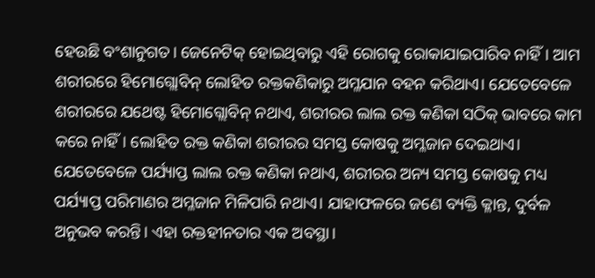ହେଉଛି ବଂଶାନୁଗତ। ଜେନେଟିକ୍ ହୋଇଥିବାରୁ ଏହି ରୋଗକୁ ରୋକାଯାଇପାରିବ ନାହିଁ। ଆମ ଶରୀରରେ ହିମୋଗ୍ଲୋବିନ୍ ଲୋହିତ ରକ୍ତକଣିକାରୁ ଅମ୍ଳଯାନ ବହନ କରିଥାଏ। ଯେତେବେଳେ ଶରୀରରେ ଯଥେଷ୍ଟ ହିମୋଗ୍ଲୋବିନ୍ ନଥାଏ, ଶରୀରର ଲାଲ ରକ୍ତ କଣିକା ସଠିକ୍ ଭାବରେ କାମ କରେ ନାହିଁ। ଲୋହିତ ରକ୍ତ କଣିକା ଶରୀରର ସମସ୍ତ କୋଷକୁ ଅମ୍ଳଜାନ ଦେଇଥାଏ। ଯେତେବେଳେ ପର୍ଯ୍ୟାପ୍ତ ଲାଲ ରକ୍ତ କଣିକା ନଥାଏ, ଶରୀରର ଅନ୍ୟ ସମସ୍ତ କୋଷକୁ ମଧ୍ୟ ପର୍ଯ୍ୟାପ୍ତ ପରିମାଣର ଅମ୍ଳଜାନ ମିଳିପାରି ନଥାଏ। ଯାହାଫଳରେ ଜଣେ ବ୍ୟକ୍ତି କ୍ଳାନ୍ତ, ଦୁର୍ବଳ ଅନୁଭବ କରନ୍ତି। ଏହା ରକ୍ତହୀନତାର ଏକ ଅବସ୍ଥା।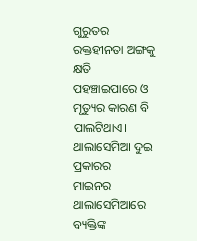ଗୁରୁତର ରକ୍ତହୀନତା ଅଙ୍ଗକୁ କ୍ଷତି ପହଞ୍ଚାଇପାରେ ଓ ମୃତ୍ୟୁର କାରଣ ବି ପାଲଟିଥାଏ।
ଥାଲାସେମିଆ ଦୁଇ ପ୍ରକାରର
ମାଇନର ଥାଲାସେମିଆରେ ବ୍ୟକ୍ତିଙ୍କ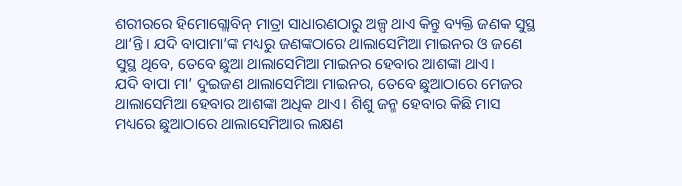ଶରୀରରେ ହିମୋଗ୍ଲୋବିନ୍ ମାତ୍ରା ସାଧାରଣଠାରୁ ଅଳ୍ପ ଥାଏ କିନ୍ତୁ ବ୍ୟକ୍ତି ଜଣକ ସୁସ୍ଥ ଥା’ନ୍ତି। ଯଦି ବାପାମା’ଙ୍କ ମଧ୍ୟରୁ ଜଣଙ୍କଠାରେ ଥାଲାସେମିଆ ମାଇନର ଓ ଜଣେ ସୁସ୍ଥ ଥିବେ, ତେବେ ଛୁଆ ଥାଲାସେମିଆ ମାଇନର ହେବାର ଆଶଙ୍କା ଥାଏ।
ଯଦି ବାପା ମା’ ଦୁଇଜଣ ଥାଲାସେମିଆ ମାଇନର, ତେବେ ଛୁଆଠାରେ ମେଜର ଥାଲାସେମିଆ ହେବାର ଆଶଙ୍କା ଅଧିକ ଥାଏ। ଶିଶୁ ଜନ୍ମ ହେବାର କିଛି ମାସ ମଧ୍ୟରେ ଛୁଆଠାରେ ଥାଲାସେମିଆର ଲକ୍ଷଣ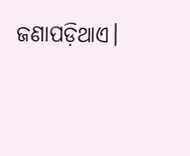ଜଣାପଡ଼ିଥାଏ।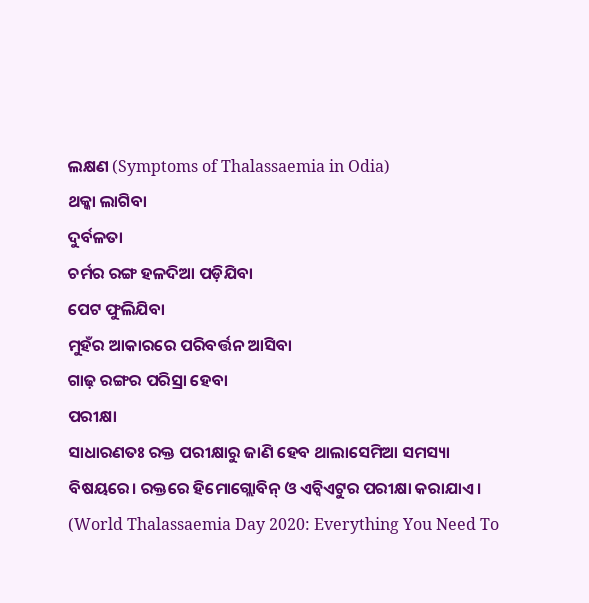ଲକ୍ଷଣ (Symptoms of Thalassaemia in Odia)
ଥକ୍କା ଲାଗିବା
ଦୁର୍ବଳତା
ଚର୍ମର ରଙ୍ଗ ହଳଦିଆ ପଡ଼ିଯିବା
ପେଟ ଫୁଲିଯିବା
ମୁହଁର ଆକାରରେ ପରିବର୍ତ୍ତନ ଆସିବା
ଗାଢ଼ ରଙ୍ଗର ପରିସ୍ରା ହେବା
ପରୀକ୍ଷା
ସାଧାରଣତଃ ରକ୍ତ ପରୀକ୍ଷାରୁ ଜାଣି ହେବ ଥାଲାସେମିଆ ସମସ୍ୟା ବିଷୟରେ। ରକ୍ତରେ ହିମୋଗ୍ଲୋବିନ୍ ଓ ଏଚ୍ବିଏଟୁର ପରୀକ୍ଷା କରାଯାଏ।
(World Thalassaemia Day 2020: Everything You Need To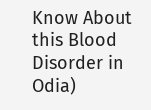Know About this Blood Disorder in Odia)